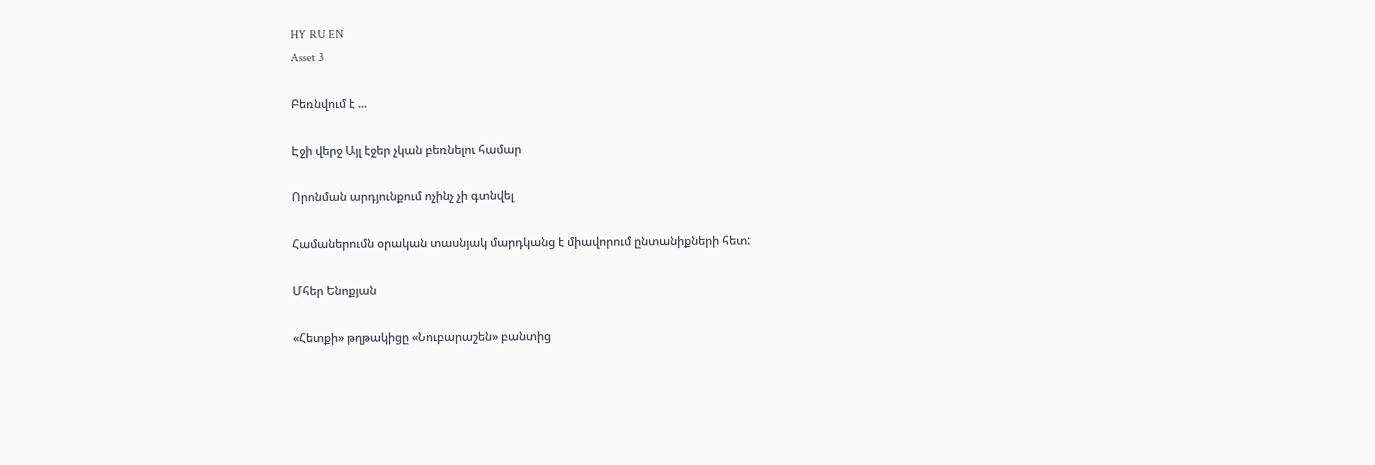HY RU EN
Asset 3

Բեռնվում է ...

Էջի վերջ Այլ էջեր չկան բեռնելու համար

Որոնման արդյունքում ոչինչ չի գտնվել

Համաներումն օրական տասնյակ մարդկանց է միավորում ընտանիքների հետ:

Մհեր Ենոքյան

«Հետքի» թղթակիցը «Նուբարաշեն» բանտից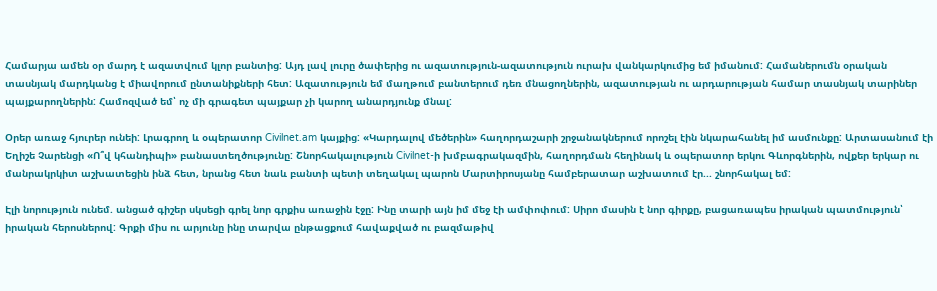Համարյա ամեն օր մարդ է ազատվում կլոր բանտից: Այդ լավ լուրը ծափերից ու ազատություն-ազատություն ուրախ վանկարկումից եմ իմանում: Համաներումն օրական տասնյակ մարդկանց է միավորում ընտանիքների հետ: Ազատություն եմ մաղթում բանտերում դեռ մնացողներին, ազատության ու արդարության համար տասնյակ տարիներ պայքարողներին: Համոզված եմ՝ ոչ մի գրագետ պայքար չի կարող անարդյունք մնալ:

Օրեր առաջ հյուրեր ունեի: Լրագրող և օպերատոր Civilnet.am կայքից: «Կարդալով մեծերին» հաղորդաշարի շրջանակներում որոշել էին նկարահանել իմ ասմունքը: Արտասանում էի Եղիշե Չարենցի «Ո՞վ կհանդիպի» բանաստեղծությունը: Շնորհակալություն Civilnet-ի խմբագրակազմին, հաղորդման հեղինակ և օպերատոր երկու Գևորգներին, ովքեր երկար ու մանրակրկիտ աշխատեցին ինձ հետ, նրանց հետ նաև բանտի պետի տեղակալ պարոն Մարտիրոսյանը համբերատար աշխատում էր... շնորհակալ եմ:

Էլի նորություն ունեմ. անցած գիշեր սկսեցի գրել նոր գրքիս առաջին էջը: Ինը տարի այն իմ մեջ էի ամփոփում: Սիրո մասին է նոր գիրքը, բացառապես իրական պատմություն՝ իրական հերոսներով: Գրքի միս ու արյունը ինը տարվա ընթացքում հավաքված ու բազմաթիվ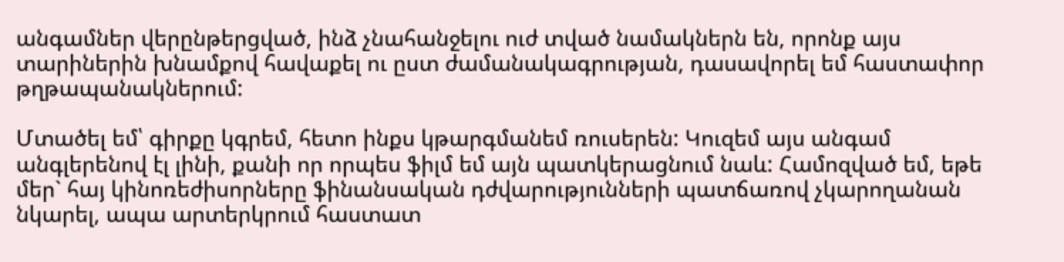անգամներ վերընթերցված, ինձ չնահանջելու ուժ տված նամակներն են, որոնք այս տարիներին խնամքով հավաքել ու ըստ ժամանակագրության, դասավորել եմ հաստափոր թղթապանակներում:

Մտածել եմ՝ գիրքը կգրեմ, հետո ինքս կթարգմանեմ ռուսերեն: Կուզեմ այս անգամ անգլերենով էլ լինի, քանի որ որպես ֆիլմ եմ այն պատկերացնում նաև: Համոզված եմ, եթե մեր` հայ կինոռեժիսորները ֆինանսական դժվարությունների պատճառով չկարողանան նկարել, ապա արտերկրում հաստատ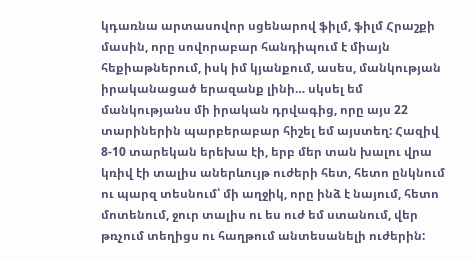կդառնա արտասովոր սցենարով ֆիլմ, ֆիլմ Հրաշքի մասին, որը սովորաբար հանդիպում է միայն հեքիաթներում, իսկ իմ կյանքում, ասես, մանկության իրականացած երազանք լինի… սկսել եմ մանկությանս մի իրական դրվագից, որը այս 22 տարիներին պարբերաբար հիշել եմ այստեղ: Հազիվ 8-10 տարեկան երեխա էի, երբ մեր տան խալու վրա կռիվ էի տալիս աներևույթ ուժերի հետ, հետո ընկնում ու պարզ տեսնում՝ մի աղջիկ, որը ինձ է նայում, հետո մոտենում, ջուր տալիս ու ես ուժ եմ ստանում, վեր թռչում տեղիցս ու հաղթում անտեսանելի ուժերին: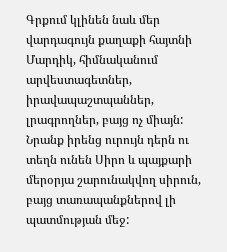Գրքում կլինեն նաև մեր վարդագույն քաղաքի հայտնի Մարդիկ, հիմնականում արվեստագետներ, իրավապաշտպաններ, լրագրողներ, բայց ոչ միայն: Նրանք իրենց ուրույն դերն ու տեղն ունեն Սիրո և պայքարի մերօրյա շարունակվող սիրուն, բայց տառապանքներով լի պատմության մեջ: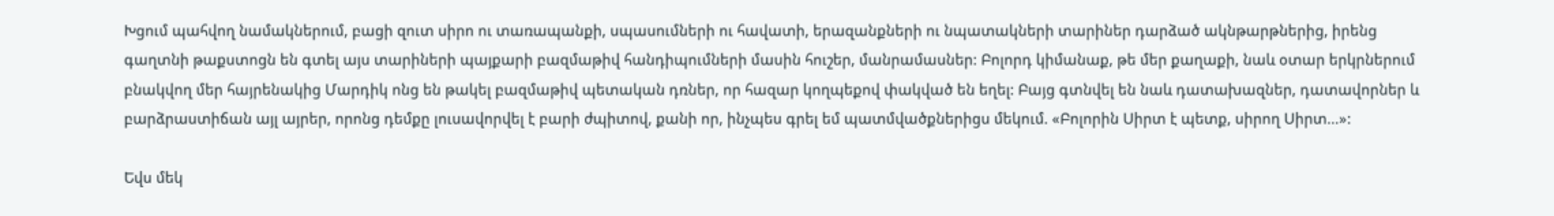Խցում պահվող նամակներում, բացի զուտ սիրո ու տառապանքի, սպասումների ու հավատի, երազանքների ու նպատակների տարիներ դարձած ակնթարթներից, իրենց գաղտնի թաքստոցն են գտել այս տարիների պայքարի բազմաթիվ հանդիպումների մասին հուշեր, մանրամասներ: Բոլորդ կիմանաք, թե մեր քաղաքի, նաև օտար երկրներում բնակվող մեր հայրենակից Մարդիկ ոնց են թակել բազմաթիվ պետական դռներ, որ հազար կողպեքով փակված են եղել: Բայց գտնվել են նաև դատախազներ, դատավորներ և բարձրաստիճան այլ այրեր, որոնց դեմքը լուսավորվել է բարի ժպիտով, քանի որ, ինչպես գրել եմ պատմվածքներիցս մեկում. «Բոլորին Սիրտ է պետք, սիրող Սիրտ…»:

Եվս մեկ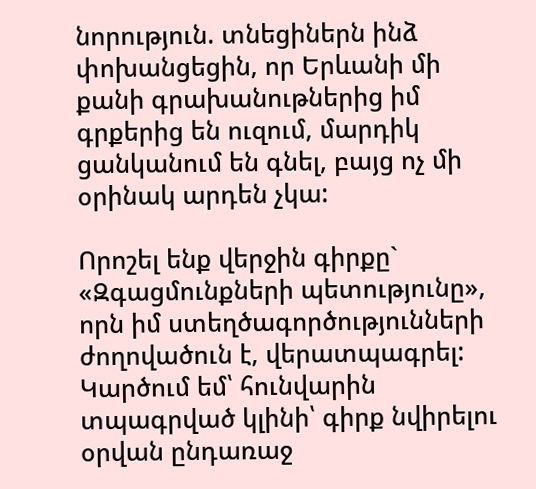նորություն. տնեցիներն ինձ փոխանցեցին, որ Երևանի մի քանի գրախանութներից իմ գրքերից են ուզում, մարդիկ ցանկանում են գնել, բայց ոչ մի օրինակ արդեն չկա:

Որոշել ենք վերջին գիրքը` «Զգացմունքների պետությունը», որն իմ ստեղծագործությունների ժողովածուն է, վերատպագրել: Կարծում եմ՝ հունվարին տպագրված կլինի՝ գիրք նվիրելու օրվան ընդառաջ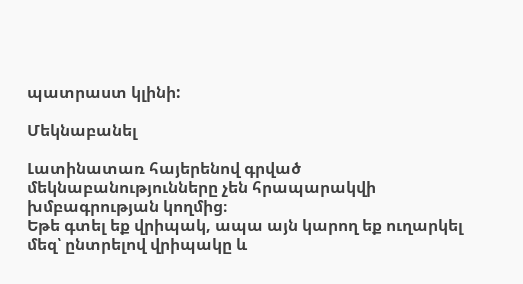պատրաստ կլինի:

Մեկնաբանել

Լատինատառ հայերենով գրված մեկնաբանությունները չեն հրապարակվի խմբագրության կողմից։
Եթե գտել եք վրիպակ, ապա այն կարող եք ուղարկել մեզ՝ ընտրելով վրիպակը և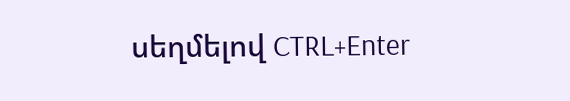սեղմելով CTRL+Enter